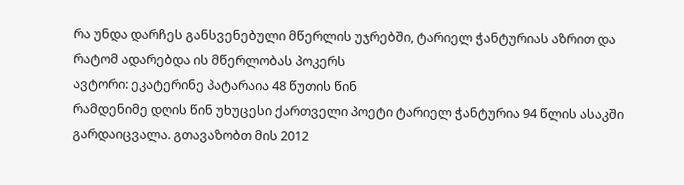რა უნდა დარჩეს განსვენებული მწერლის უჯრებში, ტარიელ ჭანტურიას აზრით და რატომ ადარებდა ის მწერლობას პოკერს
ავტორი: ეკატერინე პატარაია 48 წუთის წინ
რამდენიმე დღის წინ უხუცესი ქართველი პოეტი ტარიელ ჭანტურია 94 წლის ასაკში გარდაიცვალა. გთავაზობთ მის 2012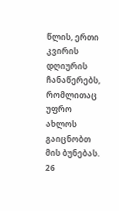წლის, ერთი კვირის დღიურის ჩანაწერებს, რომლითაც უფრო ახლოს გაიცნობთ მის ბუნებას.
26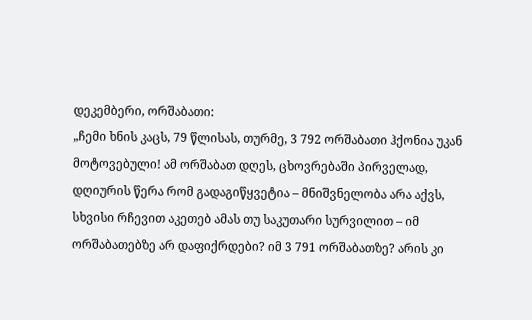დეკემბერი, ორშაბათი:
„ჩემი ხნის კაცს, 79 წლისას, თურმე, 3 792 ორშაბათი ჰქონია უკან მოტოვებული! ამ ორშაბათ დღეს, ცხოვრებაში პირველად, დღიურის წერა რომ გადაგიწყვეტია – მნიშვნელობა არა აქვს, სხვისი რჩევით აკეთებ ამას თუ საკუთარი სურვილით – იმ ორშაბათებზე არ დაფიქრდები? იმ 3 791 ორშაბათზე? არის კი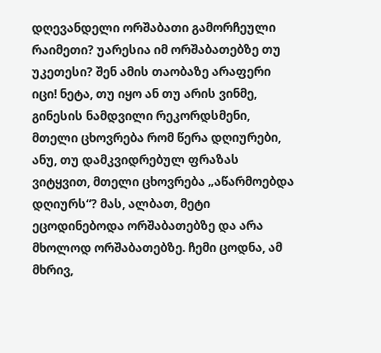დღევანდელი ორშაბათი გამორჩეული რაიმეთი? უარესია იმ ორშაბათებზე თუ უკეთესი? შენ ამის თაობაზე არაფერი იცი! ნეტა, თუ იყო ან თუ არის ვინმე, გინესის ნამდვილი რეკორდსმენი, მთელი ცხოვრება რომ წერა დღიურები, ანუ, თუ დამკვიდრებულ ფრაზას ვიტყვით, მთელი ცხოვრება „აწარმოებდა დღიურს“? მას, ალბათ, მეტი ეცოდინებოდა ორშაბათებზე და არა მხოლოდ ორშაბათებზე. ჩემი ცოდნა, ამ მხრივ,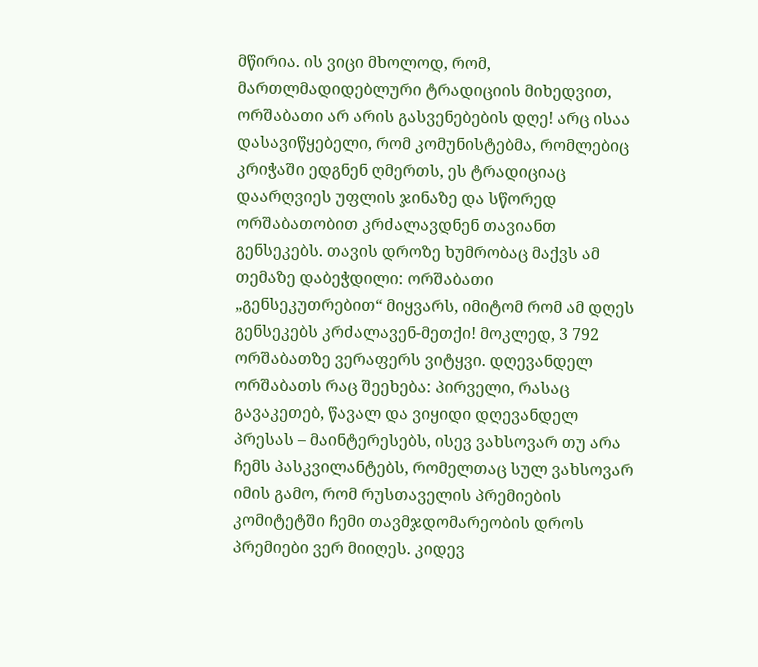მწირია. ის ვიცი მხოლოდ, რომ, მართლმადიდებლური ტრადიციის მიხედვით, ორშაბათი არ არის გასვენებების დღე! არც ისაა დასავიწყებელი, რომ კომუნისტებმა, რომლებიც კრიჭაში ედგნენ ღმერთს, ეს ტრადიციაც დაარღვიეს უფლის ჯინაზე და სწორედ ორშაბათობით კრძალავდნენ თავიანთ გენსეკებს. თავის დროზე ხუმრობაც მაქვს ამ თემაზე დაბეჭდილი: ორშაბათი „გენსეკუთრებით“ მიყვარს, იმიტომ რომ ამ დღეს გენსეკებს კრძალავენ-მეთქი! მოკლედ, 3 792 ორშაბათზე ვერაფერს ვიტყვი. დღევანდელ ორშაბათს რაც შეეხება: პირველი, რასაც გავაკეთებ, წავალ და ვიყიდი დღევანდელ პრესას – მაინტერესებს, ისევ ვახსოვარ თუ არა ჩემს პასკვილანტებს, რომელთაც სულ ვახსოვარ იმის გამო, რომ რუსთაველის პრემიების კომიტეტში ჩემი თავმჯდომარეობის დროს პრემიები ვერ მიიღეს. კიდევ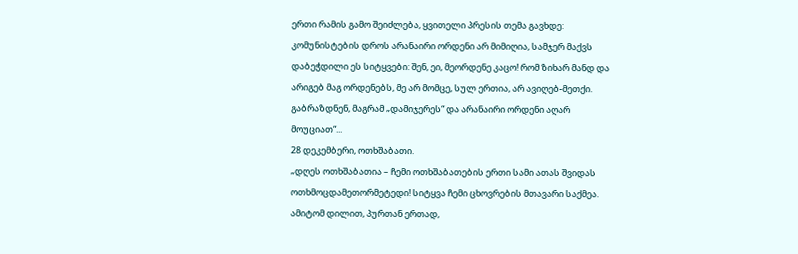ერთი რამის გამო შეიძლება, ყვითელი პრესის თემა გავხდე: კომუნისტების დროს არანაირი ორდენი არ მიმიღია, სამჯერ მაქვს დაბეჭდილი ეს სიტყვები: შენ, ეი, მეორდენე კაცო! რომ ზიხარ მანდ და არიგებ მაგ ორდენებს, მე არ მომცე, სულ ერთია, არ ავიღებ-მეთქი. გაბრაზდნენ, მაგრამ „დამიჯერეს“ და არანაირი ორდენი აღარ მოუციათ“...
28 დეკემბერი, ოთხშაბათი.
„დღეს ოთხშაბათია – ჩემი ოთხშაბათების ერთი სამი ათას შვიდას ოთხმოცდამეთორმეტედი! სიტყვა ჩემი ცხოვრების მთავარი საქმეა. ამიტომ დილით, პურთან ერთად,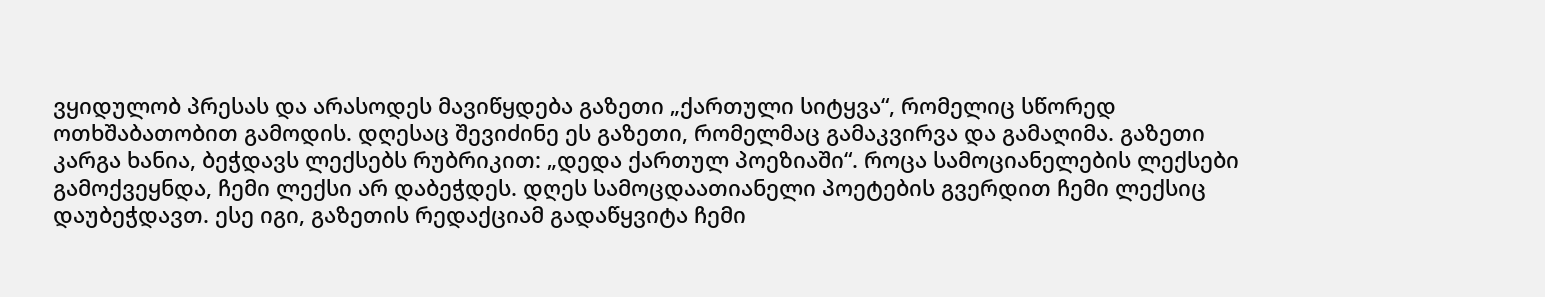ვყიდულობ პრესას და არასოდეს მავიწყდება გაზეთი „ქართული სიტყვა“, რომელიც სწორედ ოთხშაბათობით გამოდის. დღესაც შევიძინე ეს გაზეთი, რომელმაც გამაკვირვა და გამაღიმა. გაზეთი კარგა ხანია, ბეჭდავს ლექსებს რუბრიკით: „დედა ქართულ პოეზიაში“. როცა სამოციანელების ლექსები გამოქვეყნდა, ჩემი ლექსი არ დაბეჭდეს. დღეს სამოცდაათიანელი პოეტების გვერდით ჩემი ლექსიც დაუბეჭდავთ. ესე იგი, გაზეთის რედაქციამ გადაწყვიტა ჩემი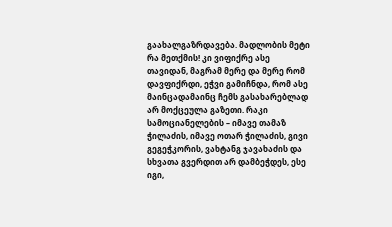გაახალგაზრდავება. მადლობის მეტი რა მეთქმის! კი ვიფიქრე ასე თავიდან, მაგრამ მერე და მერე რომ დავფიქრდი, ეჭვი გამიჩნდა, რომ ასე მაინცადამაინც ჩემს გასახარებლად არ მოქცეულა გაზეთი. რაკი სამოციანელების – იმავე თამაზ ჭილაძის, იმავე ოთარ ჭილაძის, გივი გეგეჭკორის, ვახტანგ ჯავახაძის და სხვათა გვერდით არ დამბეჭდეს, ესე იგი,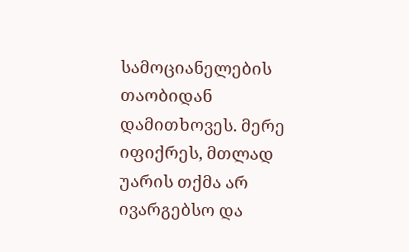სამოციანელების თაობიდან დამითხოვეს. მერე იფიქრეს, მთლად უარის თქმა არ ივარგებსო და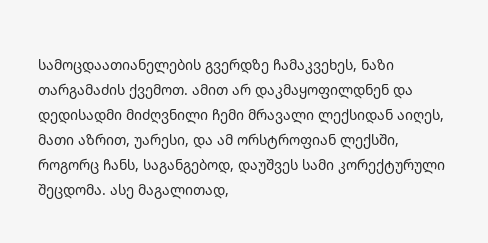სამოცდაათიანელების გვერდზე ჩამაკვეხეს, ნაზი თარგამაძის ქვემოთ. ამით არ დაკმაყოფილდნენ და დედისადმი მიძღვნილი ჩემი მრავალი ლექსიდან აიღეს, მათი აზრით, უარესი, და ამ ორსტროფიან ლექსში, როგორც ჩანს, საგანგებოდ, დაუშვეს სამი კორექტურული შეცდომა. ასე მაგალითად,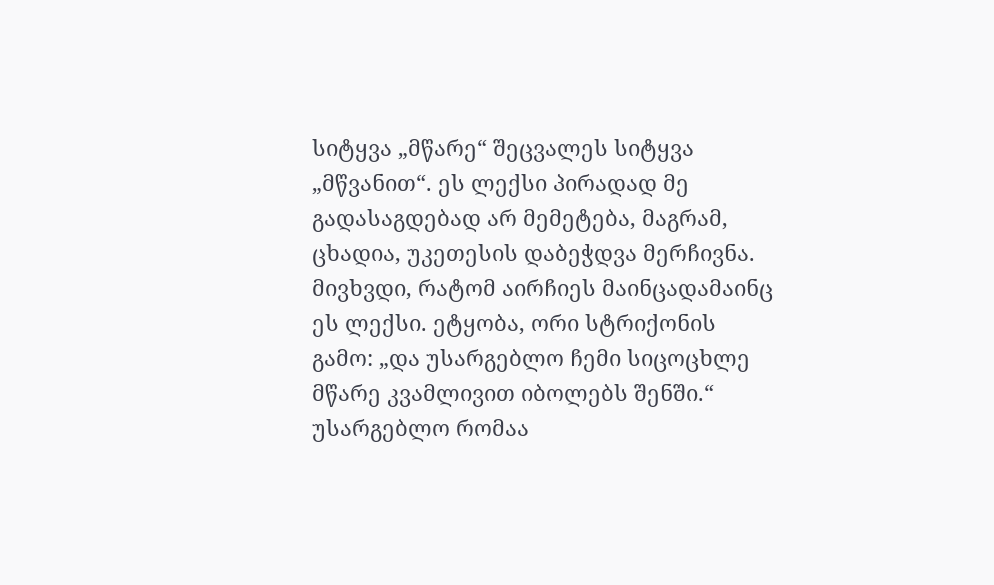სიტყვა „მწარე“ შეცვალეს სიტყვა „მწვანით“. ეს ლექსი პირადად მე გადასაგდებად არ მემეტება, მაგრამ, ცხადია, უკეთესის დაბეჭდვა მერჩივნა.
მივხვდი, რატომ აირჩიეს მაინცადამაინც ეს ლექსი. ეტყობა, ორი სტრიქონის გამო: „და უსარგებლო ჩემი სიცოცხლე მწარე კვამლივით იბოლებს შენში.“ უსარგებლო რომაა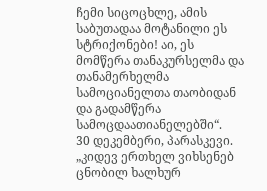ჩემი სიცოცხლე, ამის საბუთადაა მოტანილი ეს სტრიქონები! აი, ეს მომწერა თანაკურსელმა და თანამერხელმა სამოციანელთა თაობიდან და გადამწერა სამოცდაათიანელებში“.
30 დეკემბერი, პარასკევი.
„კიდევ ერთხელ ვიხსენებ ცნობილ ხალხურ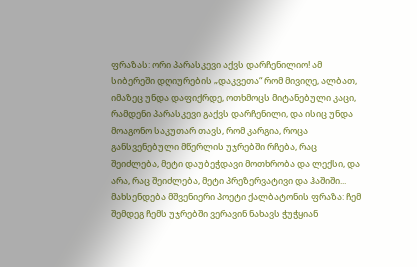ფრაზას: ორი პარასკევი აქვს დარჩენილიო! ამ სიბერეში დღიურების „დაკვეთა“ რომ მივიღე, ალბათ, იმაზეც უნდა დაფიქრდე, ოთხმოცს მიტანებული კაცი, რამდენი პარასკევი გაქვს დარჩენილი, და ისიც უნდა მოაგონო საკუთარ თავს, რომ კარგია, როცა განსვენებული მწერლის უჯრებში რჩება, რაც შეიძლება, მეტი დაუბეჭდავი მოთხრობა და ლექსი, და არა, რაც შეიძლება, მეტი პრეზერვატივი და ჰაშიში... მახსენდება მშვენიერი პოეტი ქალბატონის ფრაზა: ჩემ შემდეგ ჩემს უჯრებში ვერავინ ნახავს ჭუჭყიან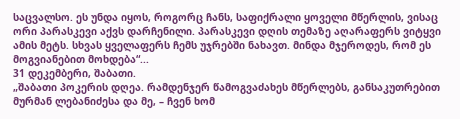საცვალსო. ეს უნდა იყოს, როგორც ჩანს, საფიქრალი ყოველი მწერლის, ვისაც ორი პარასკევი აქვს დარჩენილი. პარასკევი დღის თემაზე აღარაფერს ვიტყვი ამის მეტს. სხვას ყველაფერს ჩემს უჯრებში ნახავთ. მინდა მჯეროდეს, რომ ეს მოგვიანებით მოხდება“...
31 დეკემბერი, შაბათი.
„შაბათი პოკერის დღეა. რამდენჯერ წამოგვაძახეს მწერლებს, განსაკუთრებით მურმან ლებანიძესა და მე, – ჩვენ ხომ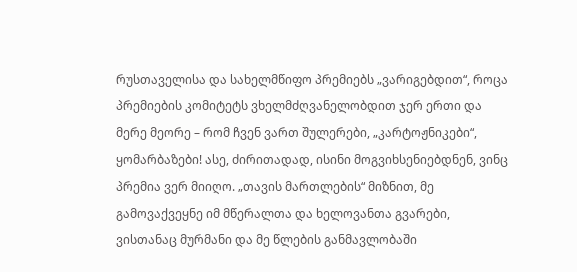რუსთაველისა და სახელმწიფო პრემიებს „ვარიგებდით“, როცა პრემიების კომიტეტს ვხელმძღვანელობდით ჯერ ერთი და მერე მეორე – რომ ჩვენ ვართ შულერები, „კარტოჟნიკები“, ყომარბაზები! ასე, ძირითადად, ისინი მოგვიხსენიებდნენ, ვინც პრემია ვერ მიიღო. „თავის მართლების“ მიზნით, მე გამოვაქვეყნე იმ მწერალთა და ხელოვანთა გვარები, ვისთანაც მურმანი და მე წლების განმავლობაში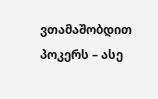ვთამაშობდით პოკერს – ასე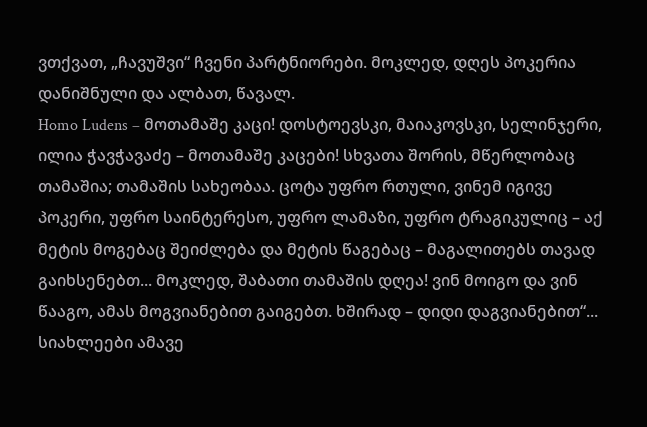ვთქვათ, „ჩავუშვი“ ჩვენი პარტნიორები. მოკლედ, დღეს პოკერია დანიშნული და ალბათ, წავალ.
Homo Ludens – მოთამაშე კაცი! დოსტოევსკი, მაიაკოვსკი, სელინჯერი, ილია ჭავჭავაძე – მოთამაშე კაცები! სხვათა შორის, მწერლობაც თამაშია; თამაშის სახეობაა. ცოტა უფრო რთული, ვინემ იგივე პოკერი, უფრო საინტერესო, უფრო ლამაზი, უფრო ტრაგიკულიც – აქ მეტის მოგებაც შეიძლება და მეტის წაგებაც – მაგალითებს თავად გაიხსენებთ... მოკლედ, შაბათი თამაშის დღეა! ვინ მოიგო და ვინ წააგო, ამას მოგვიანებით გაიგებთ. ხშირად – დიდი დაგვიანებით“...
სიახლეები ამავე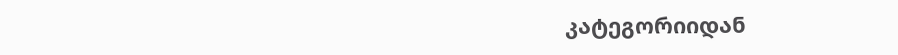კატეგორიიდან